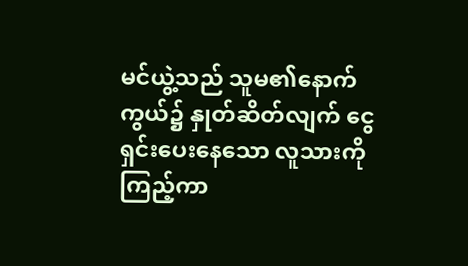မင်ယွဲ့သည် သူမ၏နောက်ကွယ်၌ နှုတ်ဆိတ်လျက် ငွေရှင်းပေးနေသော လူသားကို ကြည့်ကာ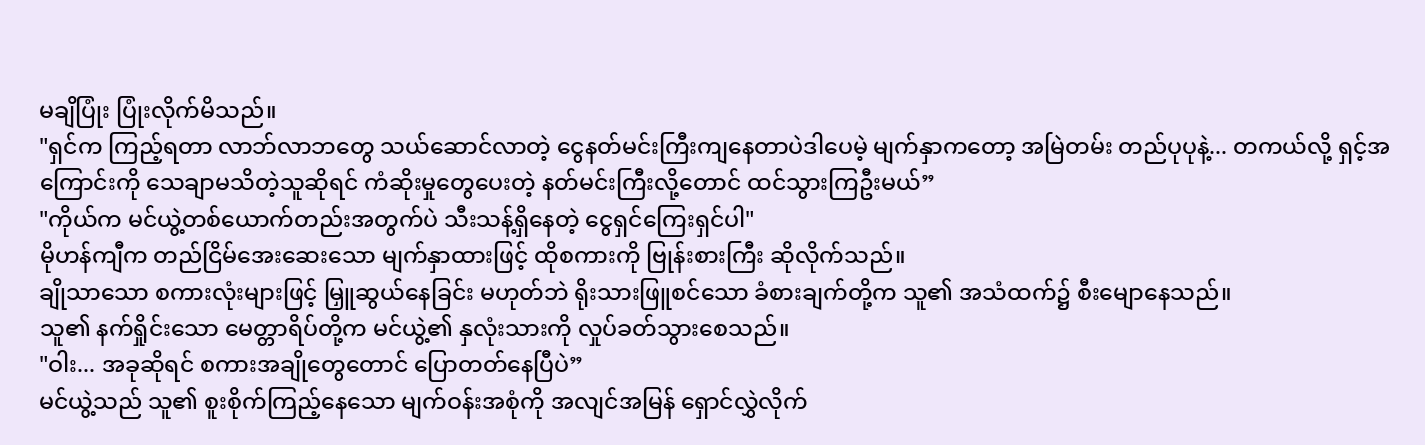မချိပြုံး ပြုံးလိုက်မိသည်။
"ရှင်က ကြည့်ရတာ လာဘ်လာဘတွေ သယ်ဆောင်လာတဲ့ ငွေနတ်မင်းကြီးကျနေတာပဲဒါပေမဲ့ မျက်နှာကတော့ အမြဲတမ်း တည်ပုပုနဲ့... တကယ်လို့ ရှင့်အကြောင်းကို သေချာမသိတဲ့သူဆိုရင် ကံဆိုးမှုတွေပေးတဲ့ နတ်မင်းကြီးလို့တောင် ထင်သွားကြဦးမယ်”
"ကိုယ်က မင်ယွဲ့တစ်ယောက်တည်းအတွက်ပဲ သီးသန့်ရှိနေတဲ့ ငွေရှင်ကြေးရှင်ပါ"
မိုဟန်ကျီက တည်ငြိမ်အေးဆေးသော မျက်နှာထားဖြင့် ထိုစကားကို ဗြုန်းစားကြီး ဆိုလိုက်သည်။
ချိုသာသော စကားလုံးများဖြင့် မြှူဆွယ်နေခြင်း မဟုတ်ဘဲ ရိုးသားဖြူစင်သော ခံစားချက်တို့က သူ၏ အသံထက်၌ စီးမျောနေသည်။
သူ၏ နက်ရှိုင်းသော မေတ္တာရိပ်တို့က မင်ယွဲ့၏ နှလုံးသားကို လှုပ်ခတ်သွားစေသည်။
"ဝါး... အခုဆိုရင် စကားအချိုတွေတောင် ပြောတတ်နေပြီပဲ”
မင်ယွဲ့သည် သူ၏ စူးစိုက်ကြည့်နေသော မျက်ဝန်းအစုံကို အလျင်အမြန် ရှောင်လွှဲလိုက်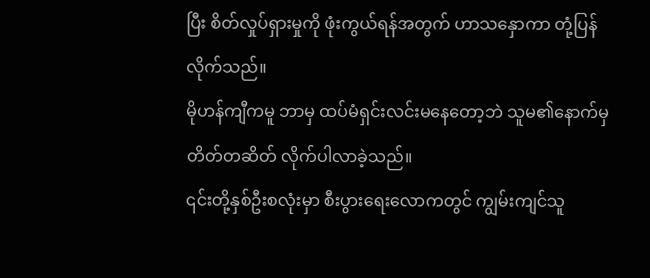ပြီး စိတ်လှုပ်ရှားမှုကို ဖုံးကွယ်ရန်အတွက် ဟာသနှောကာ တုံ့ပြန်လိုက်သည်။
မိုဟန်ကျီကမူ ဘာမှ ထပ်မံရှင်းလင်းမနေတော့ဘဲ သူမ၏နောက်မှ တိတ်တဆိတ် လိုက်ပါလာခဲ့သည်။
၎င်းတို့နှစ်ဦးစလုံးမှာ စီးပွားရေးလောကတွင် ကျွမ်းကျင်သူ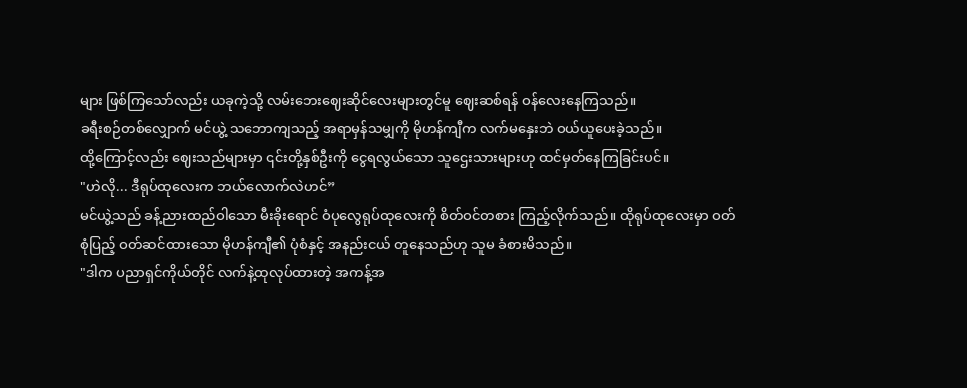များ ဖြစ်ကြသော်လည်း ယခုကဲ့သို့ လမ်းဘေးဈေးဆိုင်လေးများတွင်မူ ဈေးဆစ်ရန် ဝန်လေးနေကြသည်။
ခရီးစဉ်တစ်လျှောက် မင်ယွဲ့ သဘောကျသည့် အရာမှန်သမျှကို မိုဟန်ကျီက လက်မနှေးဘဲ ဝယ်ယူပေးခဲ့သည်။
ထို့ကြောင့်လည်း ဈေးသည်များမှာ ၎င်းတို့နှစ်ဦးကို ငွေရလွယ်သော သူဌေးသားများဟု ထင်မှတ်နေကြခြင်းပင်။
"ဟဲလို... ဒီရုပ်ထုလေးက ဘယ်လောက်လဲဟင်”
မင်ယွဲ့သည် ခန့်ညားထည်ဝါသော မီးခိုးရောင် ဝံပုလွေရုပ်ထုလေးကို စိတ်ဝင်တစား ကြည့်လိုက်သည်။ ထိုရုပ်ထုလေးမှာ ဝတ်စုံပြည့် ဝတ်ဆင်ထားသော မိုဟန်ကျီ၏ ပုံစံနှင့် အနည်းငယ် တူနေသည်ဟု သူမ ခံစားမိသည်။
"ဒါက ပညာရှင်ကိုယ်တိုင် လက်နဲ့ထုလုပ်ထားတဲ့ အကန့်အ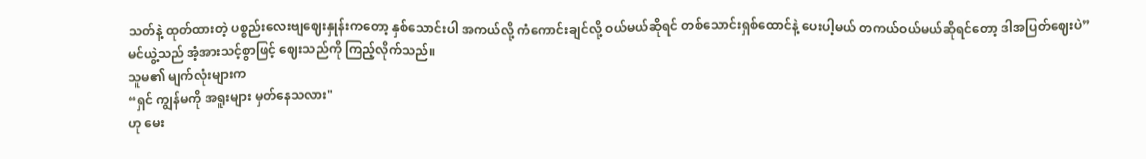သတ်နဲ့ ထုတ်ထားတဲ့ ပစ္စည်းလေးဗျဈေးနှုန်းကတော့ နှစ်သောင်းပါ အကယ်လို့ ကံကောင်းချင်လို့ ဝယ်မယ်ဆိုရင် တစ်သောင်းရှစ်ထောင်နဲ့ ပေးပါ့မယ် တကယ်ဝယ်မယ်ဆိုရင်တော့ ဒါအပြတ်ဈေးပဲ”
မင်ယွဲ့သည် အံ့အားသင့်စွာဖြင့် ဈေးသည်ကို ကြည့်လိုက်သည်။
သူမ၏ မျက်လုံးများက
“ရှင် ကျွန်မကို အရူးများ မှတ်နေသလား"
ဟု မေး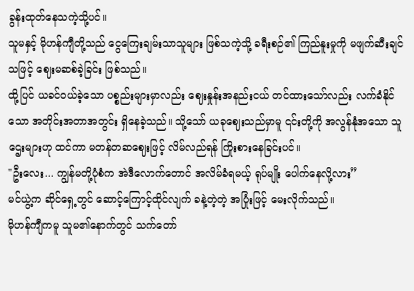ခွန်းထုတ်နေသကဲ့သို့ပင်။
သူမနှင့် မိုဟန်ကျီတို့သည် ငွေကြေးချမ်းသာသူများ ဖြစ်သကဲ့သို့ ခရီးစဉ်၏ ကြည်နူးမှုကို မဖျက်ဆီးချင်သဖြင့် ဈေးမဆစ်ခဲ့ခြင်း ဖြစ်သည်။
ထို့ပြင် ယခင်ဝယ်ခဲ့သော ပစ္စည်းများမှာလည်း ဈေးနှုန်းအနည်းငယ် တင်ထားသော်လည်း လက်ခံနိုင်သော အတိုင်းအတာအတွင်း ရှိနေခဲ့သည်။ သို့သော် ယခုဈေးသည်မှာမူ ၎င်းတို့ကို အလွန်နုံအသော သူဌေးများဟု ထင်ကာ မတန်တဆဈေးဖြင့် လိမ်လည်ရန် ကြိုးစားနေခြင်းပင်။
"ဦးလေး... ကျွန်မတို့ပုံစံက အဲဒီလောက်တောင် အလိမ်ခံရမယ့် ရုပ်မျိုး ပေါက်နေလို့လား”
မင်ယွဲ့က ဆိုင်ရှေ့တွင် ဆောင့်ကြောင့်ထိုင်လျက် ခနဲ့တဲ့တဲ့ အပြုံးဖြင့် မေးလိုက်သည်။
မိုဟန်ကျီကမူ သူမ၏နောက်တွင် သက်တော်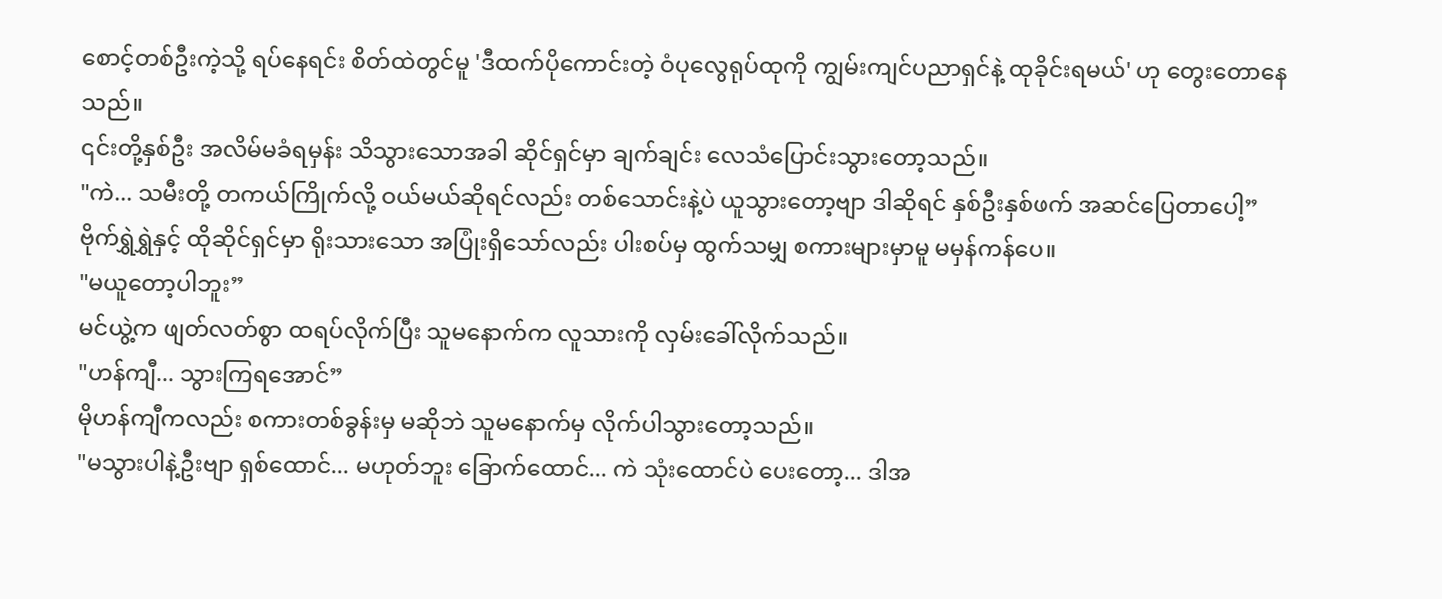စောင့်တစ်ဦးကဲ့သို့ ရပ်နေရင်း စိတ်ထဲတွင်မူ 'ဒီထက်ပိုကောင်းတဲ့ ဝံပုလွေရုပ်ထုကို ကျွမ်းကျင်ပညာရှင်နဲ့ ထုခိုင်းရမယ်' ဟု တွေးတောနေသည်။
၎င်းတို့နှစ်ဦး အလိမ်မခံရမှန်း သိသွားသောအခါ ဆိုင်ရှင်မှာ ချက်ချင်း လေသံပြောင်းသွားတော့သည်။
"ကဲ... သမီးတို့ တကယ်ကြိုက်လို့ ဝယ်မယ်ဆိုရင်လည်း တစ်သောင်းနဲ့ပဲ ယူသွားတော့ဗျာ ဒါဆိုရင် နှစ်ဦးနှစ်ဖက် အဆင်ပြေတာပေါ့”
ဗိုက်ရွှဲရွှဲနှင့် ထိုဆိုင်ရှင်မှာ ရိုးသားသော အပြုံးရှိသော်လည်း ပါးစပ်မှ ထွက်သမျှ စကားများမှာမူ မမှန်ကန်ပေ။
"မယူတော့ပါဘူး”
မင်ယွဲ့က ဖျတ်လတ်စွာ ထရပ်လိုက်ပြီး သူမနောက်က လူသားကို လှမ်းခေါ်လိုက်သည်။
"ဟန်ကျီ... သွားကြရအောင်”
မိုဟန်ကျီကလည်း စကားတစ်ခွန်းမှ မဆိုဘဲ သူမနောက်မှ လိုက်ပါသွားတော့သည်။
"မသွားပါနဲ့ဦးဗျာ ရှစ်ထောင်... မဟုတ်ဘူး ခြောက်ထောင်... ကဲ သုံးထောင်ပဲ ပေးတော့... ဒါအ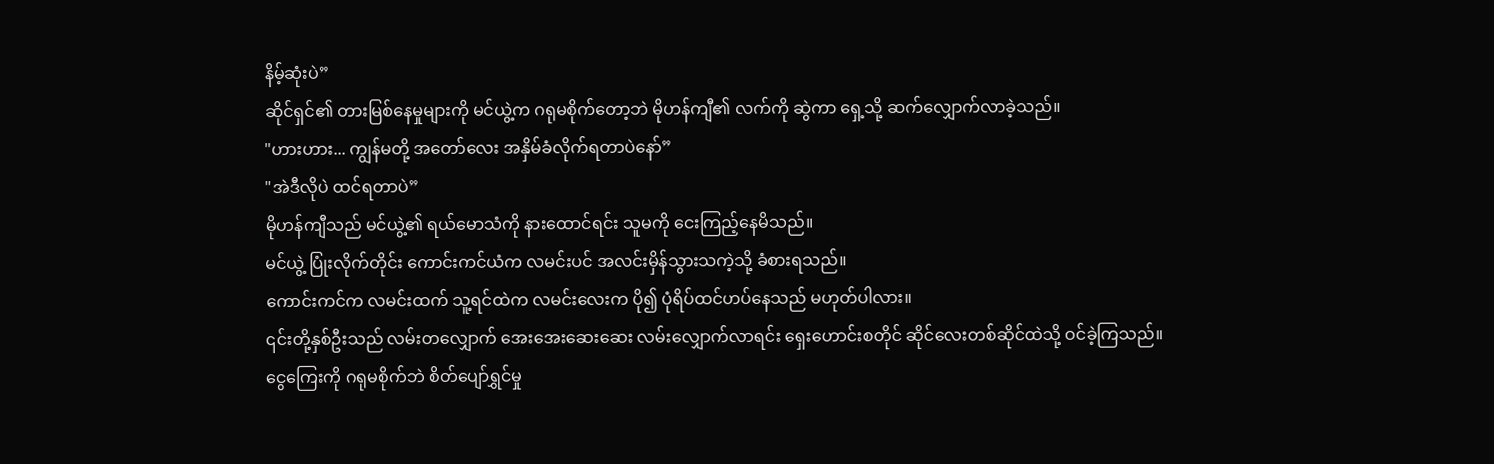နိမ့်ဆုံးပဲ”
ဆိုင်ရှင်၏ တားမြစ်နေမှုများကို မင်ယွဲ့က ဂရုမစိုက်တော့ဘဲ မိုဟန်ကျီ၏ လက်ကို ဆွဲကာ ရှေ့သို့ ဆက်လျှောက်လာခဲ့သည်။
"ဟားဟား... ကျွန်မတို့ အတော်လေး အနှိမ်ခံလိုက်ရတာပဲနော်”
"အဲဒီလိုပဲ ထင်ရတာပဲ”
မိုဟန်ကျီသည် မင်ယွဲ့၏ ရယ်မောသံကို နားထောင်ရင်း သူမကို ငေးကြည့်နေမိသည်။
မင်ယွဲ့ ပြုံးလိုက်တိုင်း ကောင်းကင်ယံက လမင်းပင် အလင်းမှိန်သွားသကဲ့သို့ ခံစားရသည်။
ကောင်းကင်က လမင်းထက် သူ့ရင်ထဲက လမင်းလေးက ပို၍ ပုံရိပ်ထင်ဟပ်နေသည် မဟုတ်ပါလား။
၎င်းတို့နှစ်ဦးသည် လမ်းတလျှောက် အေးအေးဆေးဆေး လမ်းလျှောက်လာရင်း ရှေးဟောင်းစတိုင် ဆိုင်လေးတစ်ဆိုင်ထဲသို့ ဝင်ခဲ့ကြသည်။
ငွေကြေးကို ဂရုမစိုက်ဘဲ စိတ်ပျော်ရွှင်မှု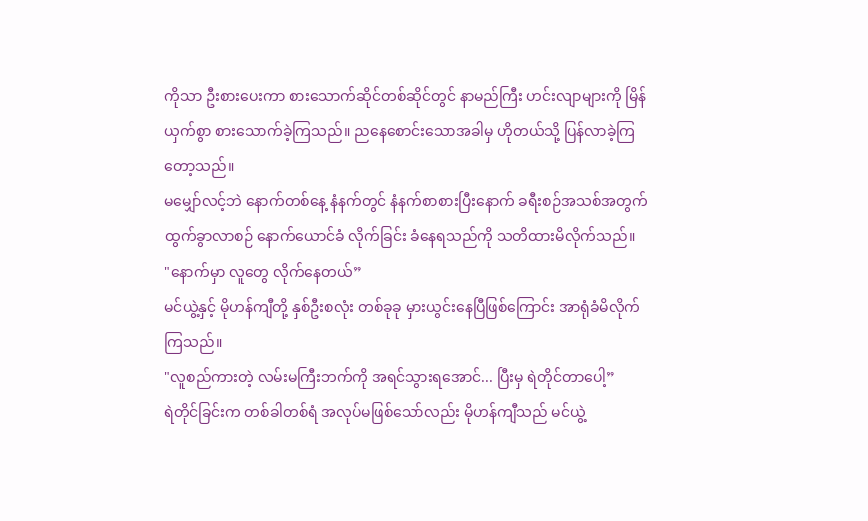ကိုသာ ဦးစားပေးကာ စားသောက်ဆိုင်တစ်ဆိုင်တွင် နာမည်ကြီး ဟင်းလျာများကို မြိန်ယှက်စွာ စားသောက်ခဲ့ကြသည်။ ညနေစောင်းသောအခါမှ ဟိုတယ်သို့ ပြန်လာခဲ့ကြတော့သည်။
မမျှော်လင့်ဘဲ နောက်တစ်နေ့ နံနက်တွင် နံနက်စာစားပြီးနောက် ခရီးစဉ်အသစ်အတွက် ထွက်ခွာလာစဉ် နောက်ယောင်ခံ လိုက်ခြင်း ခံနေရသည်ကို သတိထားမိလိုက်သည်။
"နောက်မှာ လူတွေ လိုက်နေတယ်”
မင်ယွဲ့နှင့် မိုဟန်ကျီတို့ နှစ်ဦးစလုံး တစ်ခုခု မှားယွင်းနေပြီဖြစ်ကြောင်း အာရုံခံမိလိုက်ကြသည်။
"လူစည်ကားတဲ့ လမ်းမကြီးဘက်ကို အရင်သွားရအောင်... ပြီးမှ ရဲတိုင်တာပေါ့”
ရဲတိုင်ခြင်းက တစ်ခါတစ်ရံ အလုပ်မဖြစ်သော်လည်း မိုဟန်ကျီသည် မင်ယွဲ့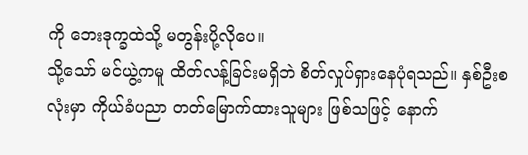ကို ဘေးဒုက္ခထဲသို့ မတွန်းပို့လိုပေ။
သို့သော် မင်ယွဲ့ကမူ ထိတ်လန့်ခြင်းမရှိဘဲ စိတ်လှုပ်ရှားနေပုံရသည်။ နှစ်ဦးစလုံးမှာ ကိုယ်ခံပညာ တတ်မြောက်ထားသူများ ဖြစ်သဖြင့် နောက်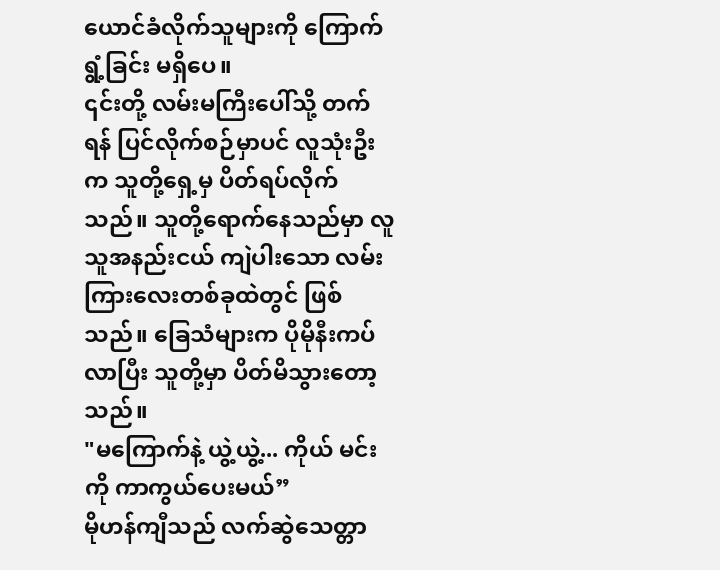ယောင်ခံလိုက်သူများကို ကြောက်ရွံ့ခြင်း မရှိပေ။
၎င်းတို့ လမ်းမကြီးပေါ်သို့ တက်ရန် ပြင်လိုက်စဉ်မှာပင် လူသုံးဦးက သူတို့ရှေ့မှ ပိတ်ရပ်လိုက်သည်။ သူတို့ရောက်နေသည်မှာ လူသူအနည်းငယ် ကျဲပါးသော လမ်းကြားလေးတစ်ခုထဲတွင် ဖြစ်သည်။ ခြေသံများက ပိုမိုနီးကပ်လာပြီး သူတို့မှာ ပိတ်မိသွားတော့သည်။
"မကြောက်နဲ့ ယွဲ့ယွဲ့... ကိုယ် မင်းကို ကာကွယ်ပေးမယ်”
မိုဟန်ကျီသည် လက်ဆွဲသေတ္တာ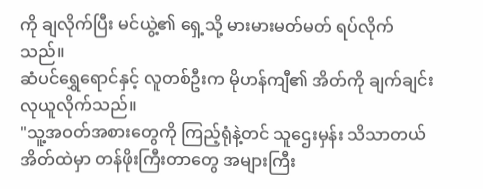ကို ချလိုက်ပြီး မင်ယွဲ့၏ ရှေ့သို့ မားမားမတ်မတ် ရပ်လိုက်သည်။
ဆံပင်ရွှေရောင်နှင့် လူတစ်ဦးက မိုဟန်ကျီ၏ အိတ်ကို ချက်ချင်း လုယူလိုက်သည်။
"သူ့အဝတ်အစားတွေကို ကြည့်ရုံနဲ့တင် သူဌေးမှန်း သိသာတယ် အိတ်ထဲမှာ တန်ဖိုးကြီးတာတွေ အများကြီး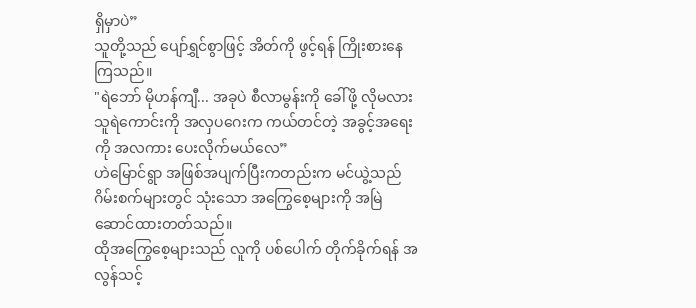ရှိမှာပဲ”
သူတို့သည် ပျော်ရွှင်စွာဖြင့် အိတ်ကို ဖွင့်ရန် ကြိုးစားနေကြသည်။
"ရဲဘော် မိုဟန်ကျီ... အခုပဲ စီလာမွန်းကို ခေါ်ဖို့ လိုမလား သူရဲကောင်းကို အလှပဂေးက ကယ်တင်တဲ့ အခွင့်အရေးကို အလကား ပေးလိုက်မယ်လေ”
ဟဲမြောင်ရွာ အဖြစ်အပျက်ပြီးကတည်းက မင်ယွဲ့သည် ဂိမ်းစက်များတွင် သုံးသော အကြွေစေ့များကို အမြဲဆောင်ထားတတ်သည်။
ထိုအကြွေစေ့များသည် လူကို ပစ်ပေါက် တိုက်ခိုက်ရန် အလွန်သင့်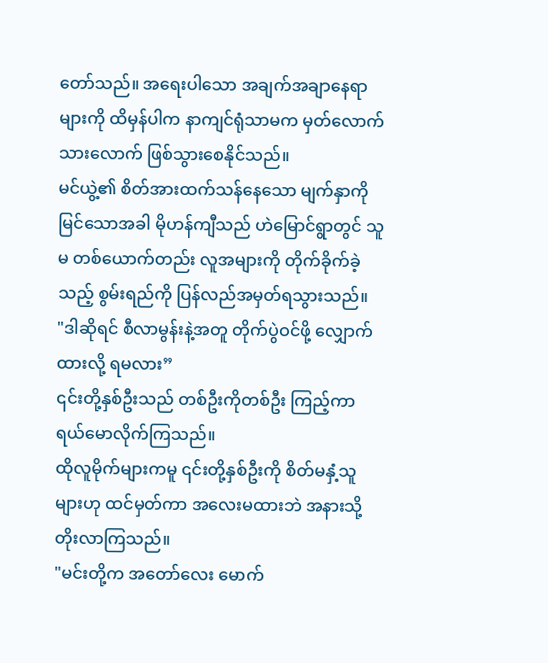တော်သည်။ အရေးပါသော အချက်အချာနေရာများကို ထိမှန်ပါက နာကျင်ရုံသာမက မှတ်လောက်သားလောက် ဖြစ်သွားစေနိုင်သည်။
မင်ယွဲ့၏ စိတ်အားထက်သန်နေသော မျက်နှာကို မြင်သောအခါ မိုဟန်ကျီသည် ဟဲမြောင်ရွာတွင် သူမ တစ်ယောက်တည်း လူအများကို တိုက်ခိုက်ခဲ့သည့် စွမ်းရည်ကို ပြန်လည်အမှတ်ရသွားသည်။
"ဒါဆိုရင် စီလာမွန်းနဲ့အတူ တိုက်ပွဲဝင်ဖို့ လျှောက်ထားလို့ ရမလား”
၎င်းတို့နှစ်ဦးသည် တစ်ဦးကိုတစ်ဦး ကြည့်ကာ ရယ်မောလိုက်ကြသည်။
ထိုလူမိုက်များကမူ ၎င်းတို့နှစ်ဦးကို စိတ်မနှံ့သူများဟု ထင်မှတ်ကာ အလေးမထားဘဲ အနားသို့ တိုးလာကြသည်။
"မင်းတို့က အတော်လေး မောက်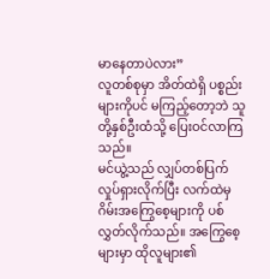မာနေတာပဲလား”
လူတစ်စုမှာ အိတ်ထဲရှိ ပစ္စည်းများကိုပင် မကြည့်တော့ဘဲ သူတို့နှစ်ဦးထံသို့ ပြေးဝင်လာကြသည်။
မင်ယွဲ့သည် လျှပ်တစ်ပြက် လှုပ်ရှားလိုက်ပြီး လက်ထဲမှ ဂိမ်းအကြွေစေ့များကို ပစ်လွှတ်လိုက်သည်။ အကြွေစေ့များမှာ ထိုလူများ၏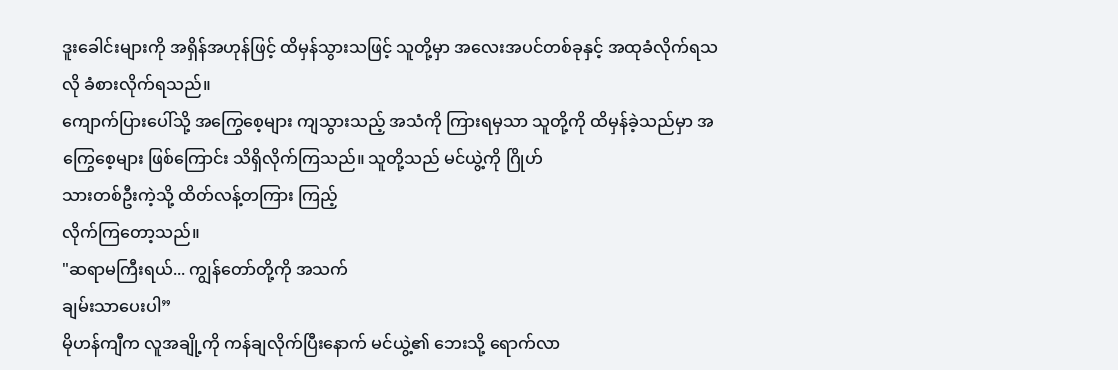ဒူးခေါင်းများကို အရှိန်အဟုန်ဖြင့် ထိမှန်သွားသဖြင့် သူတို့မှာ အလေးအပင်တစ်ခုနှင့် အထုခံလိုက်ရသလို ခံစားလိုက်ရသည်။
ကျောက်ပြားပေါ်သို့ အကြွေစေ့များ ကျသွားသည့် အသံကို ကြားရမှသာ သူတို့ကို ထိမှန်ခဲ့သည်မှာ အကြွေစေ့များ ဖြစ်ကြောင်း သိရှိလိုက်ကြသည်။ သူတို့သည် မင်ယွဲ့ကို ဂြိုဟ်
သားတစ်ဦးကဲ့သို့ ထိတ်လန့်တကြား ကြည့်
လိုက်ကြတော့သည်။
"ဆရာမကြီးရယ်... ကျွန်တော်တို့ကို အသက်
ချမ်းသာပေးပါ”
မိုဟန်ကျီက လူအချို့ကို ကန်ချလိုက်ပြီးနောက် မင်ယွဲ့၏ ဘေးသို့ ရောက်လာ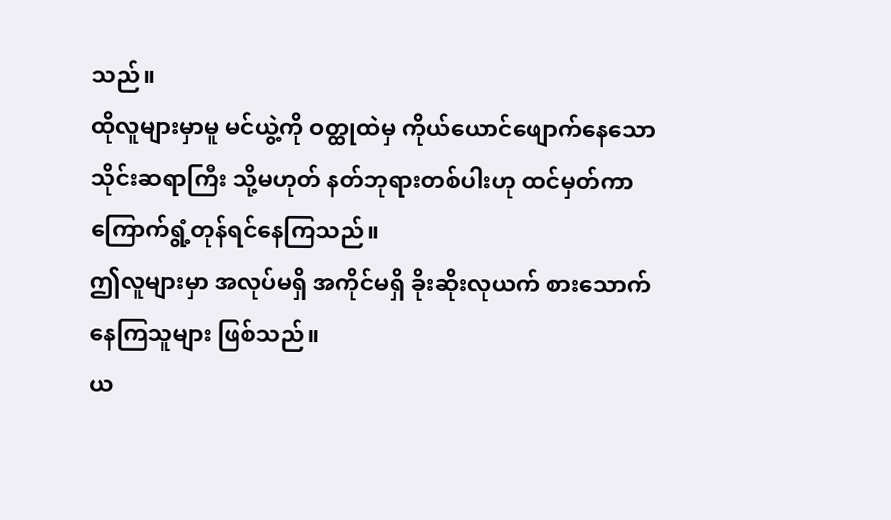သည်။
ထိုလူများမှာမူ မင်ယွဲ့ကို ဝတ္ထုထဲမှ ကိုယ်ယောင်ဖျောက်နေသော သိုင်းဆရာကြီး သို့မဟုတ် နတ်ဘုရားတစ်ပါးဟု ထင်မှတ်ကာ ကြောက်ရွံ့တုန်ရင်နေကြသည်။
ဤလူများမှာ အလုပ်မရှိ အကိုင်မရှိ ခိုးဆိုးလုယက် စားသောက်နေကြသူများ ဖြစ်သည်။
ယ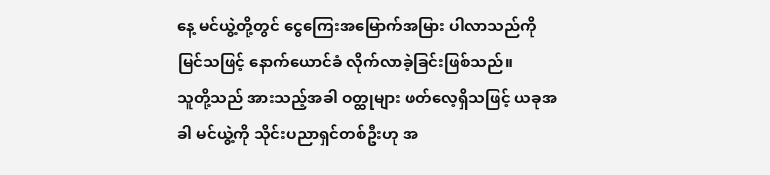နေ့ မင်ယွဲ့တို့တွင် ငွေကြေးအမြောက်အမြား ပါလာသည်ကို မြင်သဖြင့် နောက်ယောင်ခံ လိုက်လာခဲ့ခြင်းဖြစ်သည်။
သူတို့သည် အားသည့်အခါ ဝတ္ထုများ ဖတ်လေ့ရှိသဖြင့် ယခုအခါ မင်ယွဲ့ကို သိုင်းပညာရှင်တစ်ဦးဟု အ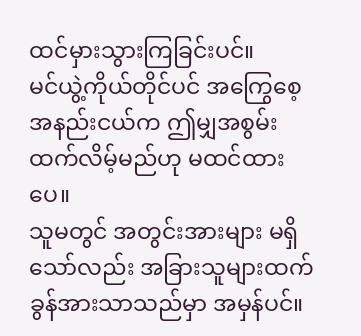ထင်မှားသွားကြခြင်းပင်။
မင်ယွဲ့ကိုယ်တိုင်ပင် အကြွေစေ့ အနည်းငယ်က ဤမျှအစွမ်းထက်လိမ့်မည်ဟု မထင်ထားပေ။
သူမတွင် အတွင်းအားများ မရှိသော်လည်း အခြားသူများထက် ခွန်အားသာသည်မှာ အမှန်ပင်။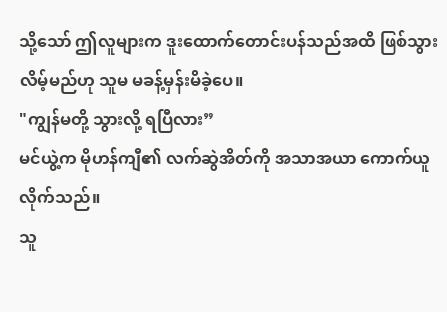သို့သော် ဤလူများက ဒူးထောက်တောင်းပန်သည်အထိ ဖြစ်သွားလိမ့်မည်ဟု သူမ မခန့်မှန်းမိခဲ့ပေ။
"ကျွန်မတို့ သွားလို့ ရပြီလား”
မင်ယွဲ့က မိုဟန်ကျီ၏ လက်ဆွဲအိတ်ကို အသာအယာ ကောက်ယူလိုက်သည်။
သူ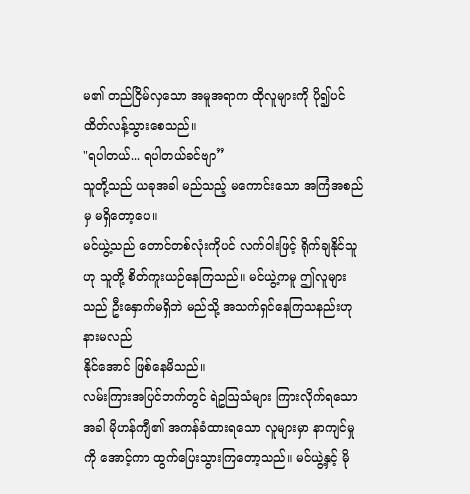မ၏ တည်ငြိမ်လှသော အမူအရာက ထိုလူများကို ပို၍ပင် ထိတ်လန့်သွားစေသည်။
"ရပါတယ်... ရပါတယ်ခင်ဗျာ”
သူတို့သည် ယခုအခါ မည်သည့် မကောင်းသော အကြံအစည်မှ မရှိတော့ပေ။
မင်ယွဲ့သည် တောင်တစ်လုံးကိုပင် လက်ဝါးဖြင့် ရိုက်ချနိုင်သူဟု သူတို့ စိတ်ကူးယဉ်နေကြသည်။ မင်ယွဲ့ကမူ ဤလူများသည် ဦးနှောက်မရှိဘဲ မည်သို့ အသက်ရှင်နေကြသနည်းဟု နားမလည်
နိုင်အောင် ဖြစ်နေမိသည်။
လမ်းကြားအပြင်ဘက်တွင် ရဲဥဩသံများ ကြားလိုက်ရသောအခါ မိုဟန်ကျီ၏ အကန်ခံထားရသော လူများမှာ နာကျင်မှုကို အောင့်ကာ ထွက်ပြေးသွားကြတော့သည်။ မင်ယွဲ့နှင့် မို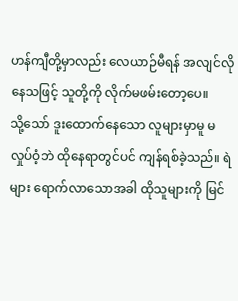ဟန်ကျီတို့မှာလည်း လေယာဉ်မီရန် အလျင်လိုနေသဖြင့် သူတို့ကို လိုက်မဖမ်းတော့ပေ။
သို့သော် ဒူးထောက်နေသော လူများမှာမူ မလှုပ်ဝံ့ဘဲ ထိုနေရာတွင်ပင် ကျန်ရစ်ခဲ့သည်။ ရဲများ ရောက်လာသောအခါ ထိုသူများကို မြင်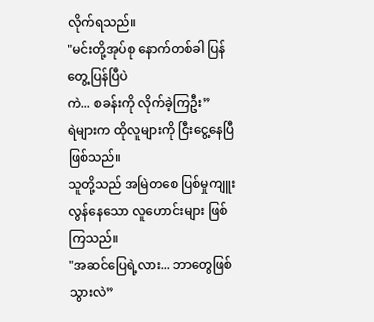လိုက်ရသည်။
"မင်းတို့အုပ်စု နောက်တစ်ခါ ပြန်တွေ့ပြန်ပြီပဲ
ကဲ... စခန်းကို လိုက်ခဲ့ကြဦး”
ရဲများက ထိုလူများကို ငြီးငွေ့နေပြီ ဖြစ်သည်။
သူတို့သည် အမြဲတစေ ပြစ်မှုကျူးလွန်နေသော လူဟောင်းများ ဖြစ်ကြသည်။
"အဆင်ပြေရဲ့လား... ဘာတွေဖြစ်သွားလဲ”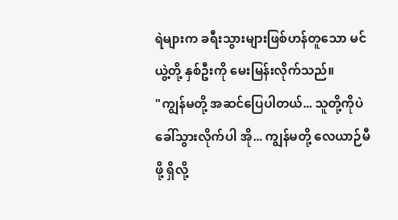ရဲများက ခရီးသွားများဖြစ်ဟန်တူသော မင်ယွဲ့တို့ နှစ်ဦးကို မေးမြန်းလိုက်သည်။
"ကျွန်မတို့ အဆင်ပြေပါတယ်... သူတို့ကိုပဲ ခေါ်သွားလိုက်ပါ အို... ကျွန်မတို့ လေယာဉ်မီဖို့ ရှိလို့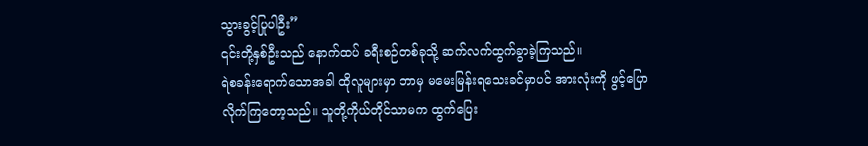သွားခွင့်ပြုပါဦး”
၎င်းတို့နှစ်ဦးသည် နောက်ထပ် ခရီးစဉ်တစ်ခုသို့ ဆက်လက်ထွက်ခွာခဲ့ကြသည်။
ရဲစခန်းရောက်သောအခါ ထိုလူများမှာ ဘာမှ မမေးမြန်းရသေးခင်မှာပင် အားလုံးကို ဖွင့်ပြောလိုက်ကြတော့သည်။ သူတို့ကိုယ်တိုင်သာမက ထွက်ပြေး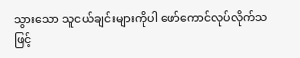သွားသော သူငယ်ချင်းများကိုပါ ဖော်ကောင်လုပ်လိုက်သဖြင့်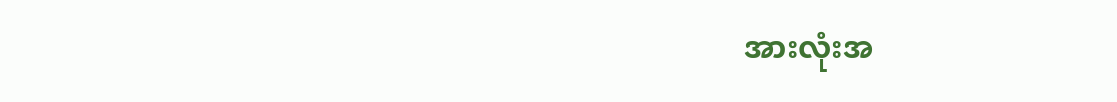အားလုံးအ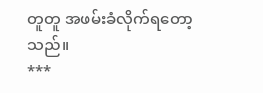တူတူ အဖမ်းခံလိုက်ရတော့သည်။
***